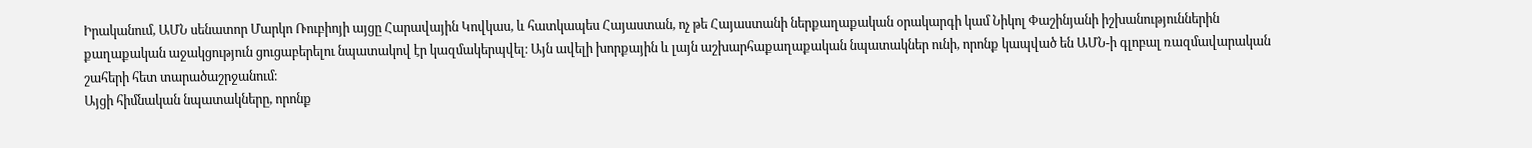Իրականում, ԱՄՆ սենատոր Մարկո Ռուբիոյի այցը Հարավային Կովկաս, և հատկապես Հայաստան, ոչ թե Հայաստանի ներքաղաքական օրակարգի կամ Նիկոլ Փաշինյանի իշխանություններին քաղաքական աջակցություն ցուցաբերելու նպատակով էր կազմակերպվել։ Այն ավելի խորքային և լայն աշխարհաքաղաքական նպատակներ ունի, որոնք կապված են ԱՄՆ-ի գլոբալ ռազմավարական շահերի հետ տարածաշրջանում։
Այցի հիմնական նպատակները, որոնք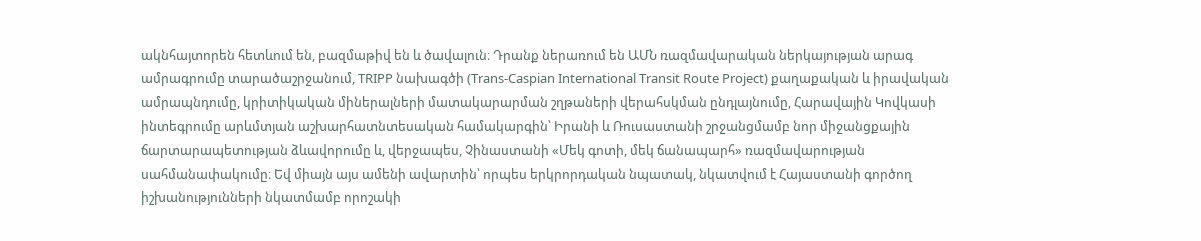ակնհայտորեն հետևում են, բազմաթիվ են և ծավալուն։ Դրանք ներառում են ԱՄՆ ռազմավարական ներկայության արագ ամրագրումը տարածաշրջանում, TRIPP նախագծի (Trans-Caspian International Transit Route Project) քաղաքական և իրավական ամրապնդումը, կրիտիկական միներալների մատակարարման շղթաների վերահսկման ընդլայնումը, Հարավային Կովկասի ինտեգրումը արևմտյան աշխարհատնտեսական համակարգին՝ Իրանի և Ռուսաստանի շրջանցմամբ նոր միջանցքային ճարտարապետության ձևավորումը և, վերջապես, Չինաստանի «Մեկ գոտի, մեկ ճանապարհ» ռազմավարության սահմանափակումը։ Եվ միայն այս ամենի ավարտին՝ որպես երկրորդական նպատակ, նկատվում է Հայաստանի գործող իշխանությունների նկատմամբ որոշակի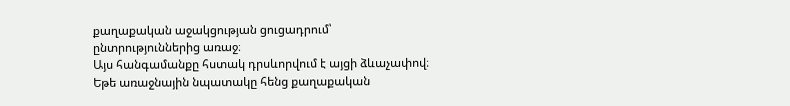քաղաքական աջակցության ցուցադրում՝ ընտրություններից առաջ։
Այս հանգամանքը հստակ դրսևորվում է այցի ձևաչափով։ Եթե առաջնային նպատակը հենց քաղաքական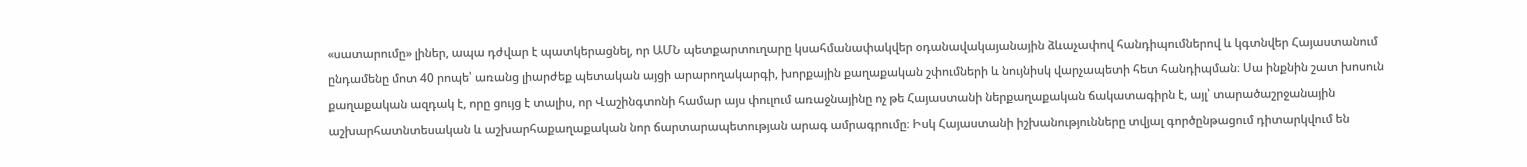«սատարումը» լիներ, ապա դժվար է պատկերացնել, որ ԱՄՆ պետքարտուղարը կսահմանափակվեր օդանավակայանային ձևաչափով հանդիպումներով և կգտնվեր Հայաստանում ընդամենը մոտ 40 րոպե՝ առանց լիարժեք պետական այցի արարողակարգի, խորքային քաղաքական շփումների և նույնիսկ վարչապետի հետ հանդիպման։ Սա ինքնին շատ խոսուն քաղաքական ազդակ է, որը ցույց է տալիս, որ Վաշինգտոնի համար այս փուլում առաջնայինը ոչ թե Հայաստանի ներքաղաքական ճակատագիրն է, այլ՝ տարածաշրջանային աշխարհատնտեսական և աշխարհաքաղաքական նոր ճարտարապետության արագ ամրագրումը։ Իսկ Հայաստանի իշխանությունները տվյալ գործընթացում դիտարկվում են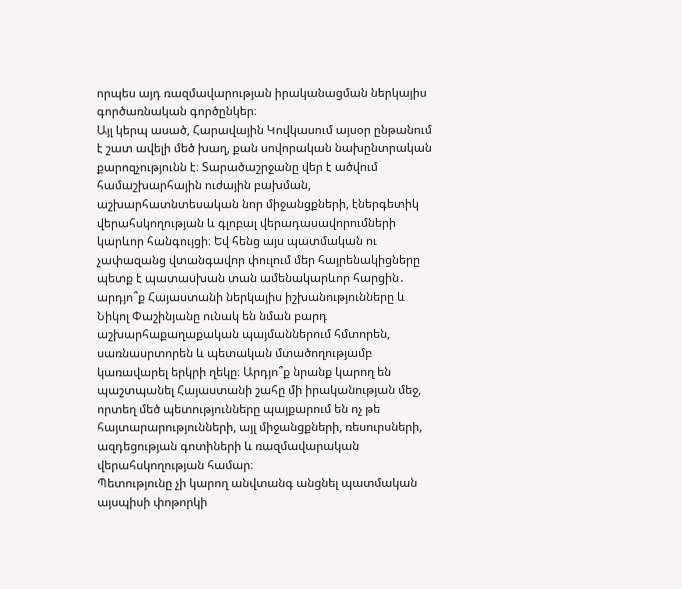որպես այդ ռազմավարության իրականացման ներկայիս գործառնական գործընկեր։
Այլ կերպ ասած, Հարավային Կովկասում այսօր ընթանում է շատ ավելի մեծ խաղ, քան սովորական նախընտրական քարոզչությունն է։ Տարածաշրջանը վեր է ածվում համաշխարհային ուժային բախման, աշխարհատնտեսական նոր միջանցքների, էներգետիկ վերահսկողության և գլոբալ վերադասավորումների կարևոր հանգույցի։ Եվ հենց այս պատմական ու չափազանց վտանգավոր փուլում մեր հայրենակիցները պետք է պատասխան տան ամենակարևոր հարցին․ արդյո՞ք Հայաստանի ներկայիս իշխանությունները և Նիկոլ Փաշինյանը ունակ են նման բարդ աշխարհաքաղաքական պայմաններում հմտորեն, սառնասրտորեն և պետական մտածողությամբ կառավարել երկրի ղեկը։ Արդյո՞ք նրանք կարող են պաշտպանել Հայաստանի շահը մի իրականության մեջ, որտեղ մեծ պետությունները պայքարում են ոչ թե հայտարարությունների, այլ միջանցքների, ռեսուրսների, ազդեցության գոտիների և ռազմավարական վերահսկողության համար։
Պետությունը չի կարող անվտանգ անցնել պատմական այսպիսի փոթորկի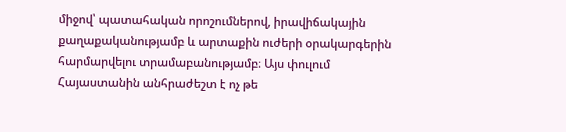միջով՝ պատահական որոշումներով, իրավիճակային քաղաքականությամբ և արտաքին ուժերի օրակարգերին հարմարվելու տրամաբանությամբ։ Այս փուլում Հայաստանին անհրաժեշտ է ոչ թե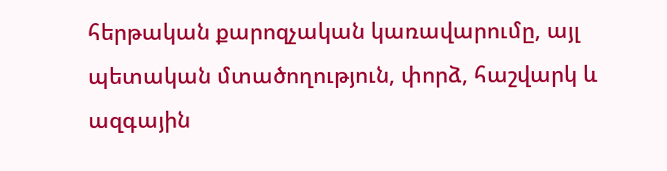հերթական քարոզչական կառավարումը, այլ պետական մտածողություն, փորձ, հաշվարկ և ազգային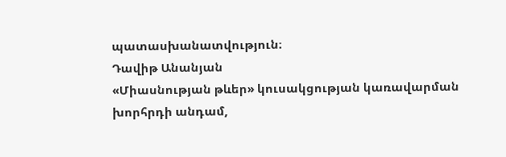պատասխանատվություն։
Դավիթ Անանյան
«Միասնության թևեր» կուսակցության կառավարման խորհրդի անդամ,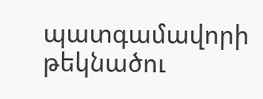պատգամավորի թեկնածու